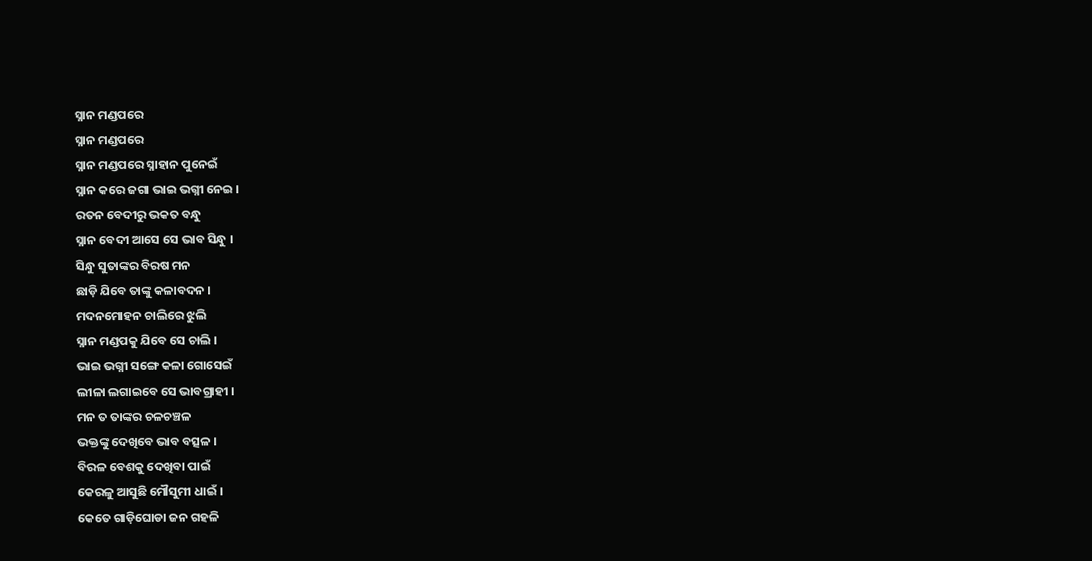ସ୍ନାନ ମଣ୍ଡପରେ
ସ୍ନାନ ମଣ୍ଡପରେ
ସ୍ନାନ ମଣ୍ଡପରେ ସ୍ନାହାନ ପୁନେଇଁ
ସ୍ନାନ କରେ ଜଗା ଭାଇ ଭଗ୍ନୀ ନେଇ ।
ରତନ ବେଦୀରୁ ଭକତ ବନ୍ଧୁ
ସ୍ନାନ ବେଦୀ ଆସେ ସେ ଭାବ ସିନ୍ଧୁ ।
ସିନ୍ଧୁ ସୁତାଙ୍କର ବିରଷ ମନ
ଛାଡ଼ି ଯିବେ ତାଙ୍କୁ କଳାବଦନ ।
ମଦନମୋହନ ଚାଲିରେ ଝୁଲି
ସ୍ନାନ ମଣ୍ଡପକୁ ଯିବେ ସେ ଚାଲି ।
ଭାଇ ଭଗ୍ନୀ ସଙ୍ଗେ କଳା ଗୋସେଇଁ
ଲୀଳା ଲଗାଇବେ ସେ ଭାବଗ୍ରାହୀ ।
ମନ ତ ତାଙ୍କର ଚଳଚଞ୍ଚଳ
ଭକ୍ତଙ୍କୁ ଦେଖିବେ ଭାବ ବତ୍ସଳ ।
ବିରଳ ବେଶକୁ ଦେଖିବା ପାଇଁ
କେରଳୁ ଆସୁଛି ମୌସୁମୀ ଧାଇଁ ।
କେତେ ଗାଡ଼ିଘୋଡା ଜନ ଗହଳି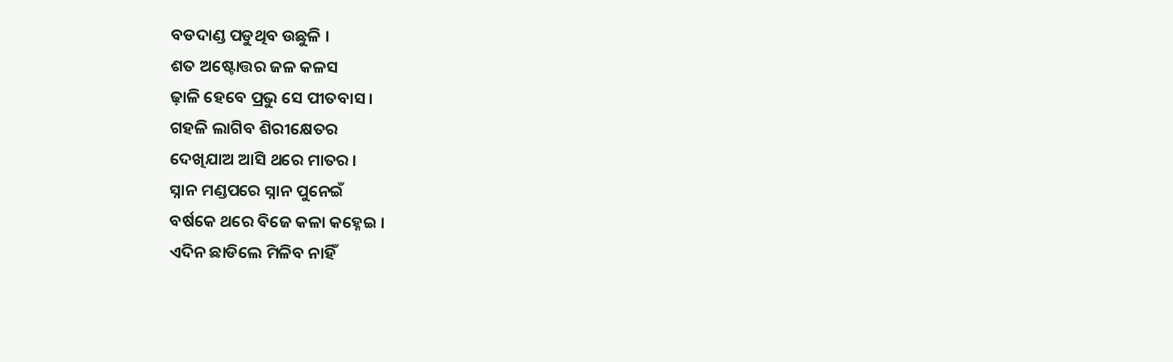ବଡଦାଣ୍ଡ ପଡୁଥିବ ଉଛୁଳି ।
ଶତ ଅଷ୍ଟୋତ୍ତର ଜଳ କଳସ
ଢ଼ାଳି ହେବେ ପ୍ରଭୁ ସେ ପୀତବାସ ।
ଗହଳି ଲାଗିବ ଶିରୀକ୍ଷେତର
ଦେଖିଯାଅ ଆସି ଥରେ ମାତର ।
ସ୍ନାନ ମଣ୍ଡପରେ ସ୍ନାନ ପୁନେଇଁ
ବର୍ଷକେ ଥରେ ବିଜେ କଳା କହ୍ନେଇ ।
ଏଦିନ ଛାଡିଲେ ମିଳିବ ନାହିଁ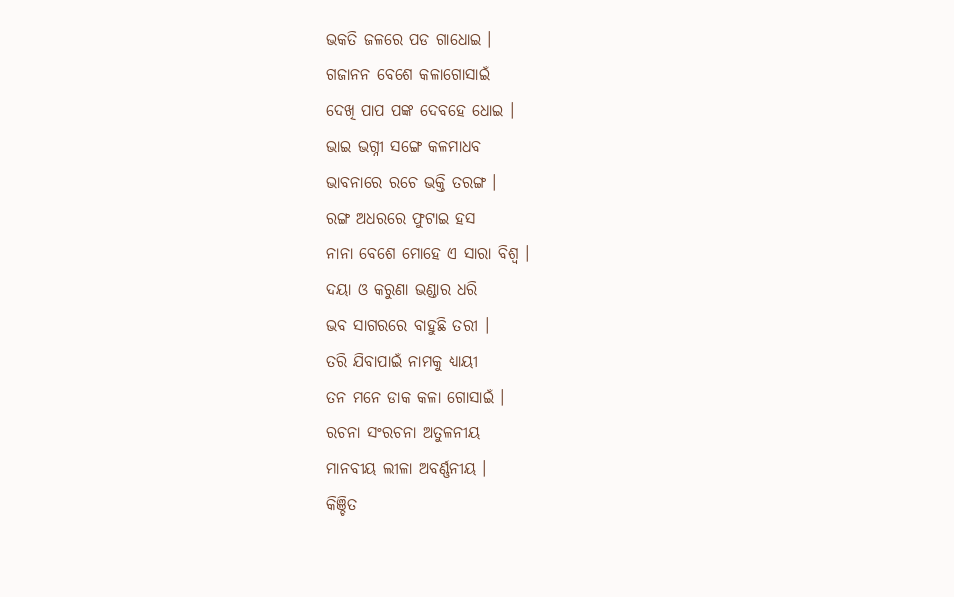ଭକତି ଜଳରେ ପଡ ଗାଧୋଇ ।
ଗଜାନନ ବେଶେ କଳାଗୋସାଇଁ
ଦେଖି ପାପ ପଙ୍କ ଦେବହେ ଧୋଇ ।
ଭାଇ ଭଗ୍ନୀ ସଙ୍ଗେ କଳମାଧବ
ଭାବନାରେ ରଚେ ଭକ୍ତି ତରଙ୍ଗ ।
ରଙ୍ଗ ଅଧରରେ ଫୁଟାଇ ହସ
ନାନା ବେଶେ ମୋହେ ଏ ସାରା ବିଶ୍ୱ ।
ଦୟା ଓ କରୁଣା ଭଣ୍ଡାର ଧରି
ଭବ ସାଗରରେ ବାହୁଛି ତରୀ ।
ତରି ଯିବାପାଇଁ ନାମକୁ ଧ୍ୟାୟୀ
ତନ ମନେ ଡାକ କଳା ଗୋସାଇଁ ।
ରଚନା ସଂରଚନା ଅତୁଳନୀୟ
ମାନବୀୟ ଲୀଳା ଅବର୍ଣ୍ଣନୀୟ ।
କିଞ୍ଚିତ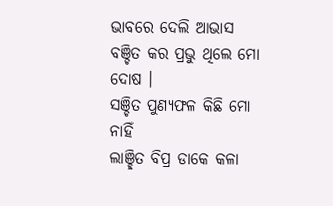ଭାବରେ ଦେଲି ଆଭାସ
ବଞ୍ଚିତ କର ପ୍ରଭୁ ଥିଲେ ମୋ ଦୋଷ ।
ସଞ୍ଚିତ ପୁଣ୍ୟଫଳ କିଛି ମୋ ନାହିଁ
ଲାଞ୍ଛିତ ବିପ୍ର ଡାକେ କଳା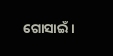ଗୋସାଇଁ ।